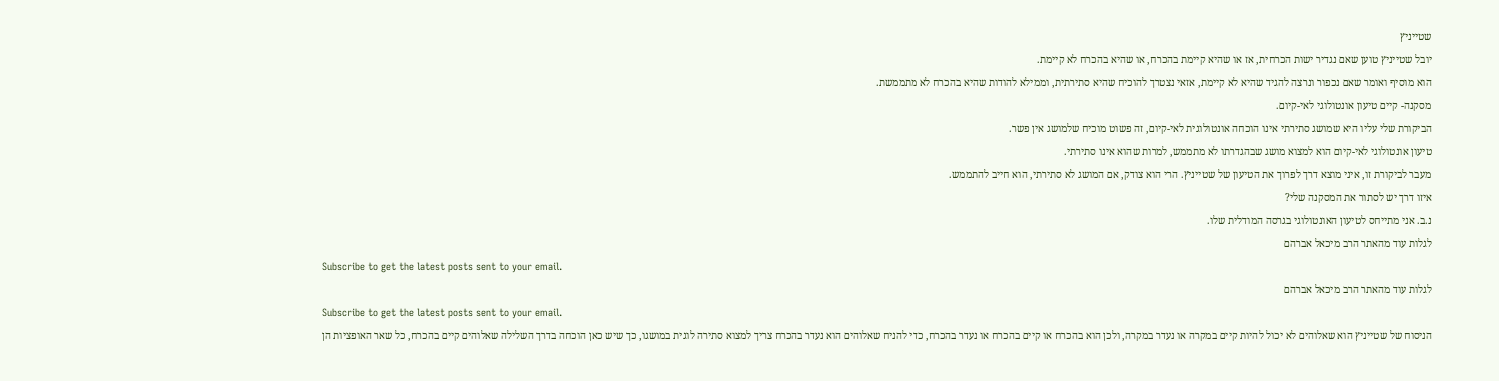שטייניץ
יובל שטייניץ טוען שאם נגדיר ישות הכרחית, אז או שהיא קיימת בהכרח, או שהיא בהכרח לא קיימת.
הוא מוסיף ואומר שאם נכפור ונרצה להגיד שהיא לא קיימת, אזאי נצטרך להוכיח שהיא סתירתית, וממילא להודות שהיא בהכרח לא מתממשת.
מסקנה- קיים טיעון אונטולוגי לאי-קיום.
הביקורת שלי עליו היא שמושג סתירתי אינו הוכחה אונטולוגית לאי-קיום, זה פשוט מוכיח שלמושג אין פשר.
טיעון אונטולוגי לאי-קיום הוא למצוא מושג שבהגדרתו לא מתממש, למרות שהוא אינו סתירתי.
מעבר לביקורת זו, איני מוצא דרך לפרוך את הטיעון של שטייניץ. הרי הוא צודק, אם המושג לא סתירתי, הוא חייב להתממש.
איזו דרך יש לסתור את המסקנה שלי?
נ.ב. אני מתייחס לטיעון האונטולוגי בגרסה המודלית שלו.
לגלות עוד מהאתר הרב מיכאל אברהם
Subscribe to get the latest posts sent to your email.
לגלות עוד מהאתר הרב מיכאל אברהם
Subscribe to get the latest posts sent to your email.
הניסוח של שטייניץ הוא שאלוהים לא יכול להיות קיים במקרה או נעדר במקרה, ולכן הוא בהכרח או קיים בהכרח או נעדר בהכרח, כדי להניח שאלוהים הוא נעדר בהכרח צריך למצוא סתירה לוגית במושגו, כך שיש כאן הוכחה בדרך השלילה שאלוהים קיים בהכרח, כל שאר האופציות הן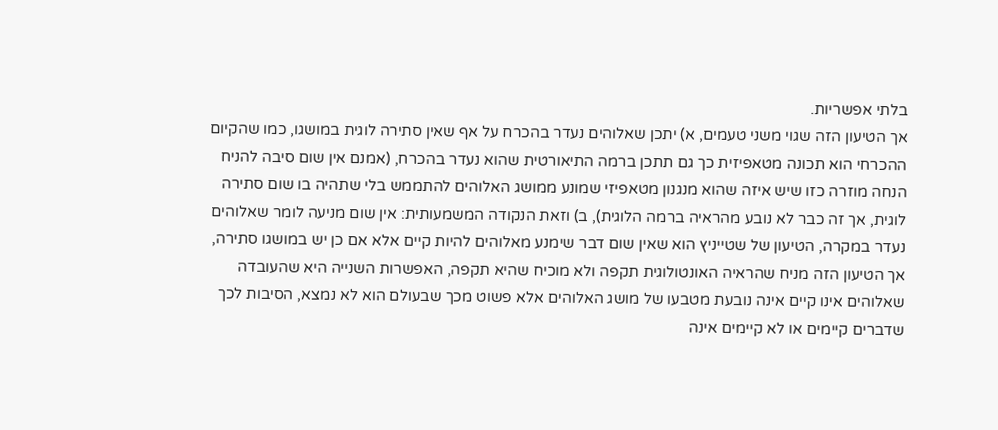בלתי אפשריות.
אך הטיעון הזה שגוי משני טעמים, א) יתכן שאלוהים נעדר בהכרח על אף שאין סתירה לוגית במושגו, כמו שהקיום ההכרחי הוא תכונה מטאפיזית כך גם תתכן ברמה התיאורטית שהוא נעדר בהכרח, (אמנם אין שום סיבה להניח הנחה מוזרה כזו שיש איזה שהוא מנגנון מטאפיזי שמונע ממושג האלוהים להתממש בלי שתהיה בו שום סתירה לוגית, אך זה כבר לא נובע מהראיה ברמה הלוגית), ב) וזאת הנקודה המשמעותית: אין שום מניעה לומר שאלוהים נעדר במקרה, הטיעון של שטייניץ הוא שאין שום דבר שימנע מאלוהים להיות קיים אלא אם כן יש במושגו סתירה, אך הטיעון הזה מניח שהראיה האונטולוגית תקפה ולא מוכיח שהיא תקפה, האפשרות השנייה היא שהעובדה שאלוהים אינו קיים אינה נובעת מטבעו של מושג האלוהים אלא פשוט מכך שבעולם הוא לא נמצא, הסיבות לכך שדברים קיימים או לא קיימים אינה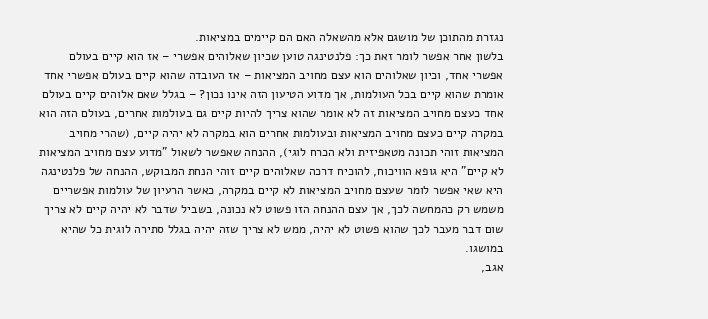נגזרת מהתוכן של מושגם אלא מהשאלה האם הם קיימים במציאות.
בלשון אחר אפשר לומר זאת כך: פלנטינגה טוען שכיון שאלוהים אפשרי – אז הוא קיים בעולם אפשרי אחד, וכיון שאלוהים הוא עצם מחויב המציאות – אז העובדה שהוא קיים בעולם אפשרי אחד אומרת שהוא קיים בכל העולמות, אך מדוע הטיעון הזה אינו נכון? – בגלל שאם אלוהים קיים בעולם אחד כעצם מחויב המציאות זה לא אומר שהוא צריך להיות קיים גם בעולמות אחרים, בעולם הזה הוא במקרה קיים כעצם מחויב המציאות ובעולמות אחרים הוא במקרה לא יהיה קיים, (שהרי מחויב המציאות זוהי תכונה מטאפיזית ולא הכרח לוגי), ההנחה שאפשר לשאול "מדוע עצם מחויב המציאות לא קיים" היא גופא הוויכוח, להוכיח דרכה שאלוהים קיים זוהי הנחת המבוקש, ההנחה של פלנטינגה היא שאי אפשר לומר שעצם מחויב המציאות לא קיים במקרה, כאשר הרעיון של עולמות אפשריים משמש רק כהמחשה לכך, אך עצם ההנחה הזו פשוט לא נכונה, בשביל שדבר לא יהיה קיים לא צריך שום דבר מעבר לכך שהוא פשוט לא יהיה, ממש לא צריך שזה יהיה בגלל סתירה לוגית כל שהיא במושגו.
אגב,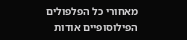מאחורי כל הפלפולים הפילוסופיים אודות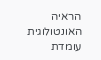הראיה האונטולוגית עומדת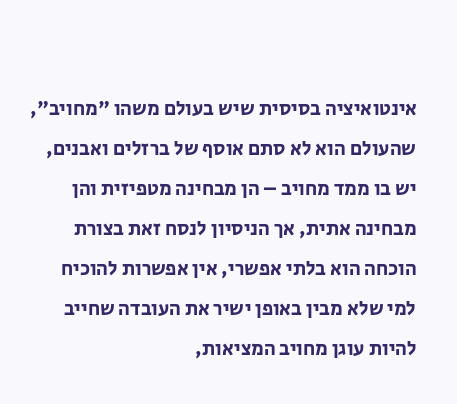אינטואיציה בסיסית שיש בעולם משהו "מחויב", שהעולם הוא לא סתם אוסף של ברזלים ואבנים, יש בו ממד מחויב – הן מבחינה מטפיזית והן מבחינה אתית, אך הניסיון לנסח זאת בצורת הוכחה הוא בלתי אפשרי, אין אפשרות להוכיח למי שלא מבין באופן ישיר את העובדה שחייב להיות עוגן מחויב המציאות,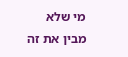מי שלא מבין את זה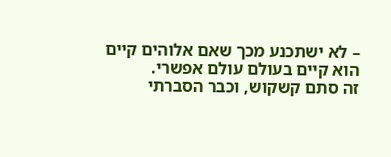– לא ישתכנע מכך שאם אלוהים קיים הוא קיים בעולם עולם אפשרי.
זה סתם קשקוש, וכבר הסברתי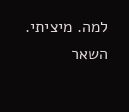למה. מיציתי.
השאר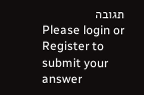תגובה
Please login or Register to submit your answer